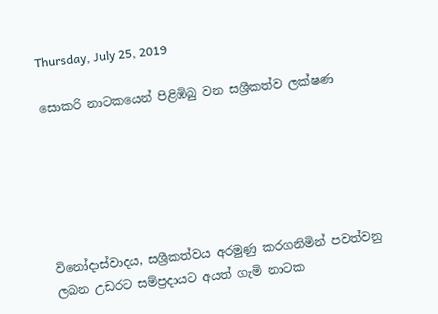Thursday, July 25, 2019

සොකරි නාටකයෙන් පිළිඹිබු වන සශ්‍රීකත්ව ලක්ෂණ






විනෝදාස්වාදය, සශ්‍රීකත්වය අරමුණු කරගනිමින් පවත්වනු ලබන උඩරට සම්ප්‍රදායට අයත් ගැමි නාටක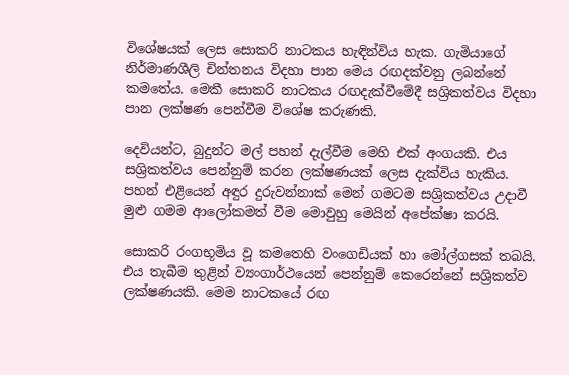විශේෂයක් ලෙස සොකරි නාටකය හැඳින්විය හැක. ගැමියාගේ නිර්මාණශීලි චින්තනය විදහා පාන මෙය රඟදක්වනු ලබන්නේ කමතේය. මෙකී සොකරි නාටකය රඟදැක්වීමේදී සශ්‍රිකත්වය විදහා පාන ලක්ෂණ පෙන්වීම විශේෂ කරුණකි.

දෙවියන්ට, බුදුන්ට මල් පහන් දැල්වීම මෙහි එක් අංගයකි. එය සශ්‍රිකත්වය පෙන්නුම් කරන ලක්ෂණයක් ලෙස දැක්විය හැකිය. පහන් එළියෙන් අඳුර දුරුවන්නාක් මෙන් ගමටම සශ්‍රිකත්වය උදාවී මුළු ගමම ආලෝකමත් වීම මොවුහු මෙයින් අපේක්ෂා කරයි.

සොකරි රංගභූමිය වූ කමතෙහි වංගෙඩියක් හා මෝල්ගසක් තබයි. එය තැබීම තුළින් ව්‍යංගාර්ථයෙන් පෙන්නුම් කෙරෙන්නේ සශ්‍රිකත්ව ලක්ෂණයකි. මෙම නාටකයේ රඟ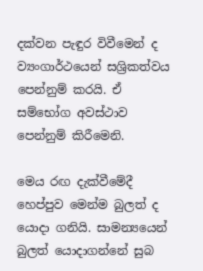දක්වන පැඳුර විවීමෙන් ද ව්‍යංගාර්ථයෙන් සශ්‍රිකත්වය පෙන්නුම් කරයි. ඒ සම්භෝග අවස්ථාව පෙන්නුම් කිරීමෙනි.

මෙය රඟ දැක්වීමේදී හෙප්පුව මෙන්ම බුලත් ද යොදා ගනියි. සාමන්‍යයෙන් බුලත් යොදාගන්නේ සුබ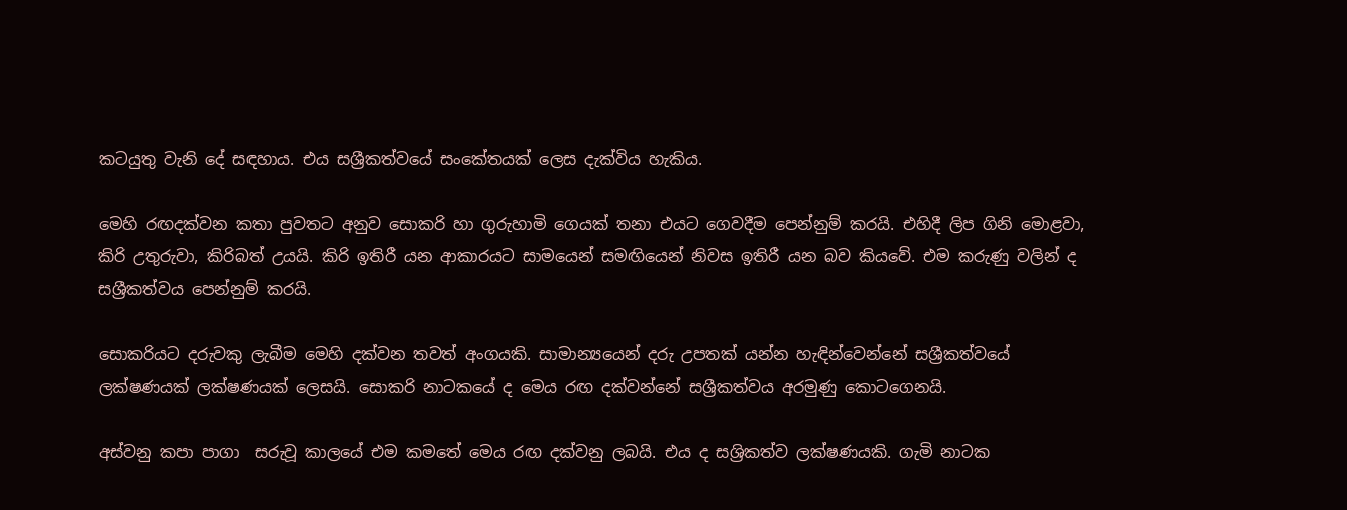කටයුතු වැනි දේ සඳහාය. එය සශ්‍රීකත්වයේ සංකේතයක් ලෙස දැක්විය හැකිය.

මෙහි රඟදක්වන කතා පුවතට අනුව සොකරි හා ගුරුහාමි ගෙයක් තනා එයට ගෙවදීම පෙන්නුම් කරයි. එහිදී ලිප ගිනි මොළවා, කිරි උතුරුවා, කිරිබත් උයයි. කිරි ඉතිරී යන ආකාරයට සාමයෙන් සමඟියෙන් නිවස ඉතිරී යන බව කියවේ. එම කරුණු වලින් ද සශ්‍රීකත්වය පෙන්නුම් කරයි.

සොකරියට දරුවකු ලැබීම මෙහි දක්වන තවත් අංගයකි. සාමාන්‍යයෙන් දරු උපතක් යන්න හැඳින්වෙන්නේ සශ්‍රීකත්වයේ ලක්ෂණයක් ලක්ෂණයක් ලෙසයි. සොකරි නාටකයේ ද මෙය රඟ දක්වන්නේ සශ්‍රීකත්වය අරමුණු කොටගෙනයි.

අස්වනු කපා පාගා  සරුවූ කාලයේ එම කමතේ මෙය රඟ දක්වනු ලබයි. එය ද සශ්‍රිකත්ව ලක්ෂණයකි. ගැමි නාටක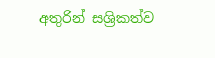අතුරින් සශ්‍රිකත්ව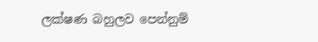ලක්ෂණ බහුලව පෙන්නුම්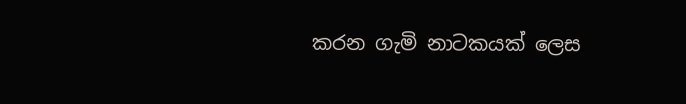කරන ගැමි නාටකයක් ලෙස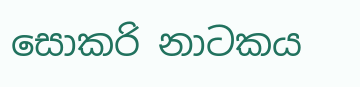සොකරි නාටකය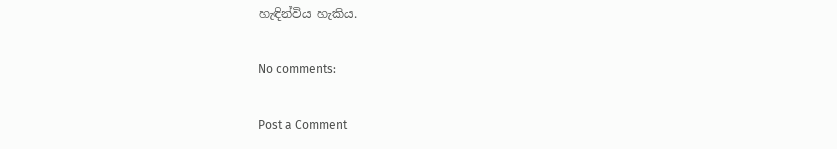හැඳින්විය හැකිය.

No comments:

Post a Comment